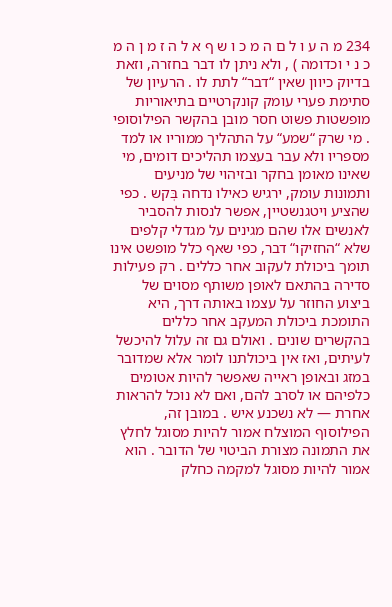234 מ ה ע ו ל ם ה מ כ ו ש ף א ל ה ז מ ן ה מ כ נ י וכדומה ) , ולא ניתן לו דבר בחזרה, וזאת בדיוק כיוון שאין “דבר“ לתת לו . הרעיון של סתימת פערי עומק קונקרטיים בתיאוריות מופשטות פשוט חסר מובן בהקשר הפילוסופי . מי שרק “שמע“ על התהליך ממוריו או למד מספריו ולא עבר בעצמו תהליכים דומים, מי שאינו מאומן בחקר ובזיהוי של מניעים ותמונות עומק, ירגיש כאילו נדחה בְּקש . כפי שהציע ויטגנשטיין, אפשר לנסות להסביר לאנשים אלו שהם מגינים על מגדלי קלפים שלא “החזיקו“ דבר, כפי שאף כלל מופשט אינו תומך ביכולת לעקוב אחר כללים . רק פעילות סדירה בהתאם לאופן משותף מסוים של ביצוע החוזר על עצמו באותה דרך, היא התומכת ביכולת המעקב אחר כללים בהקשרים שונים . ואולם גם זה עלול להיכשל לעיתים, ואז אין ביכולתנו לומר אלא שמדובר במזג ובאופן ראייה שאפשר להיות אטומים כלפיהם או לסרב להם, ואם לא נוכל להראות אחרת — לא נשכנע איש . במובן זה, הפילוסוף המוצלח אמור להיות מסוגל לחלץ את התמונה מצורת הביטוי של הדובר . הוא אמור להיות מסוגל למקמה כחלק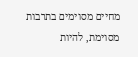מחיים מסוימים בתרבות מסוימת, להיות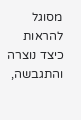מסוגל להראות כיצד נוצרה והתגבשה,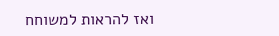ואז להראות למשוחח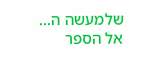שלמעשה ה...
אל הספר